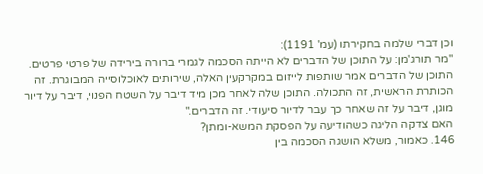וכן דברי שלמה בחקירתו (עמ' 1191):
"מר תורג'מן: על התוכן של הדברים לא הייתה הסכמה לגמרי ברורה בירידה של פרטי פרטים. התוכן של הדברים אמר שותפות לייזום במקרקעין האלה, שירותים לאוכלוסייה המבוגרת. זה הכותרת הראשית, זה התכולה. התוכן שלה לאחר מכן מיד דיבר על השטח הפנוי, דיבר על דיור מוגן, דיבר על זה שאחר כך עבר לדיור סיעודי. זה הדברים."
האם צדקה הליגה כשהודיעה על הפסקת המשא-ומתן?
146. כאמור, משלא הושגה הסכמה בין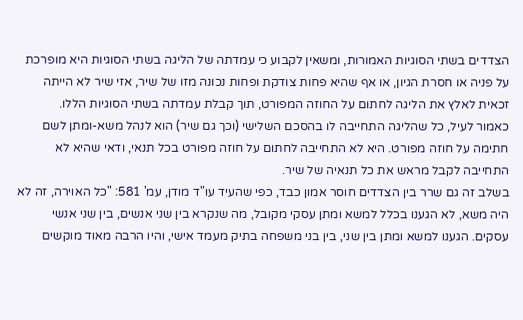הצדדים בשתי הסוגיות האמורות, ומשאין לקבוע כי עמדתה של הליגה בשתי הסוגיות היא מופרכת על פניה או חסרת הגיון, או אף שהיא פחות צודקת ופחות נכונה מזו של שיר, אזי שיר לא הייתה זכאית לאלץ את הליגה לחתום על החוזה המפורט, תוך קבלת עמדתה בשתי הסוגיות הללו.
כאמור לעיל, כל שהליגה התחייבה לו בהסכם השלישי (וכך גם שיר) הוא לנהל משא-ומתן לשם חתימה על חוזה מפורט. היא לא התחייבה לחתום על חוזה מפורט בכל תנאי, ודאי שהיא לא התחייבה לקבל מראש את כל תנאיה של שיר.
בשלב זה גם שרר בין הצדדים חוסר אמון כבד, כפי שהעיד עו"ד מודן, עמ' 581: "כל האוירה, זה לא היה משא, לא הגענו בכלל למשא ומתן עסקי מקובל, מה שנקרא בין שני אנשים, בין שני אנשי עסקים. הגענו למשא ומתן בין שני, בין בני משפחה בתיק מעמד אישי, והיו הרבה מאוד מוקשים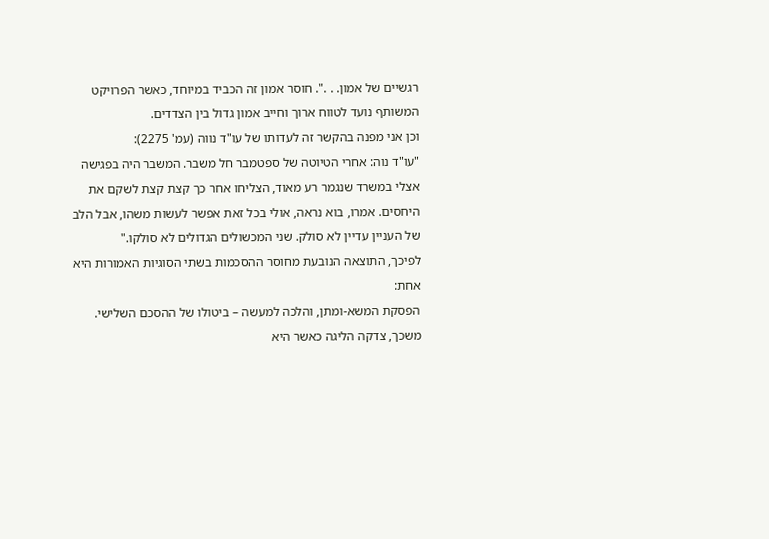רגשיים של אמון. . .". חוסר אמון זה הכביד במיוחד, כאשר הפרויקט המשותף נועד לטווח ארוך וחייב אמון גדול בין הצדדים.
וכן אני מפנה בהקשר זה לעדותו של עו"ד נווה (עמ' 2275):
"עו"ד נוה: אחרי הטיוטה של ספטמבר חל משבר. המשבר היה בפגישה אצלי במשרד שנגמר רע מאוד, הצליחו אחר כך קצת קצת לשקם את היחסים. אמרו, בוא נראה, אולי בכל זאת אפשר לעשות משהו, אבל הלב של העניין עדיין לא סולק. שני המכשולים הגדולים לא סולקו."
לפיכך, התוצאה הנובעת מחוסר ההסכמות בשתי הסוגיות האמורות היא אחת:
הפסקת המשא-ומתן, והלכה למעשה – ביטולו של ההסכם השלישי.
משכך, צדקה הליגה כאשר היא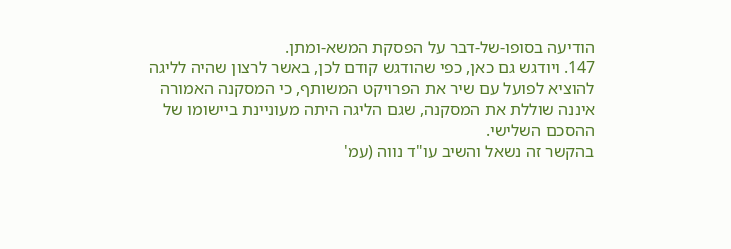הודיעה בסופו-של-דבר על הפסקת המשא-ומתן.
147. ויודגש גם כאן, כפי שהודגש קודם לכן, באשר לרצון שהיה לליגה להוציא לפועל עם שיר את הפרויקט המשותף, כי המסקנה האמורה איננה שוללת את המסקנה, שגם הליגה היתה מעוניינת ביישומו של ההסכם השלישי.
בהקשר זה נשאל והשיב עו"ד נווה (עמ'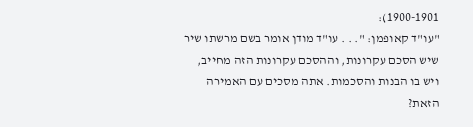1900-1901):
"עו"ד קאופמן: ". . . עו"ד מודן אומר בשם מרשתו שיר שיש הסכם עקרונות, וההסכם עקרונות הזה מחייב, ויש בו הבנות והסכמות. אתה מסכים עם האמירה הזאת?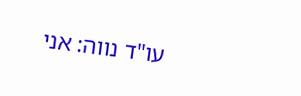עו"ד נווה: אני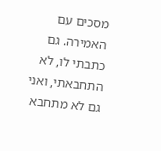מסכים עם האמירה. גם כתבתי לו, לא התחבאתי, ואני גם לא מתחבא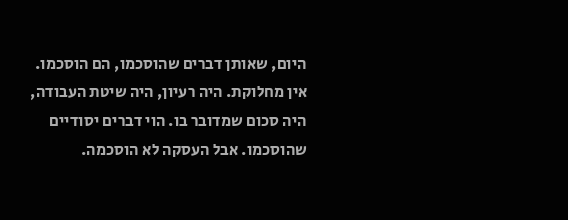היום, שאותן דברים שהוסכמו, הם הוסכמו. אין מחלוקת. היה רעיון, היה שיטת העבודה, היה סכום שמדובר בו. הוי דברים יסודיים שהוסכמו. אבל העסקה לא הוסכמה.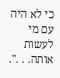כי לא היה עם מי לעשות אותה. . .".